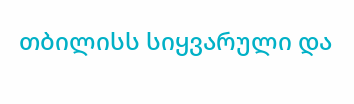თბილისს სიყვარული და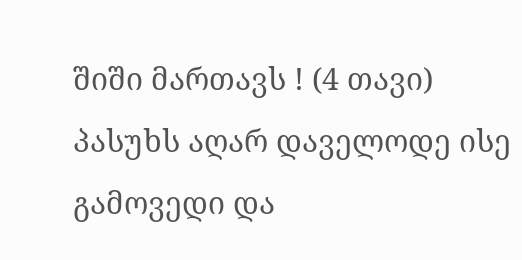შიში მართავს ! (4 თავი)
პასუხს აღარ დაველოდე ისე გამოვედი და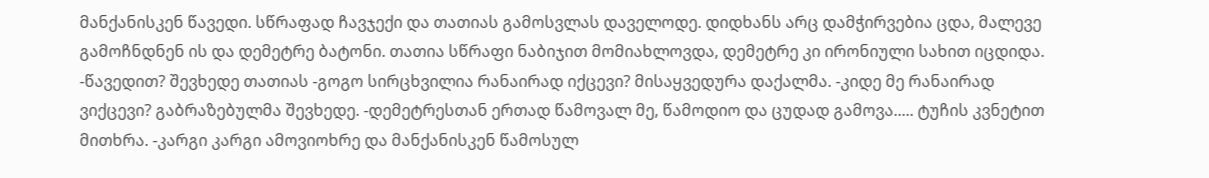მანქანისკენ წავედი. სწრაფად ჩავჯექი და თათიას გამოსვლას დაველოდე. დიდხანს არც დამჭირვებია ცდა, მალევე გამოჩნდნენ ის და დემეტრე ბატონი. თათია სწრაფი ნაბიჯით მომიახლოვდა, დემეტრე კი ირონიული სახით იცდიდა. -წავედით? შევხედე თათიას -გოგო სირცხვილია რანაირად იქცევი? მისაყვედურა დაქალმა. -კიდე მე რანაირად ვიქცევი? გაბრაზებულმა შევხედე. -დემეტრესთან ერთად წამოვალ მე, წამოდიო და ცუდად გამოვა..... ტუჩის კვნეტით მითხრა. -კარგი კარგი ამოვიოხრე და მანქანისკენ წამოსულ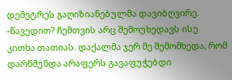დემეტრეს გაღიზიანებულმა დავიბღვირე. -წავედით? ჩემთვის არც შემოუხედავს ისე კითხა თათიას. დაქალმა ჯერ მე შემომხედა, რომ დარწმუნდა არაფერს გავაფუჭებდი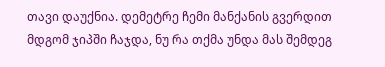თავი დაუქნია. დემეტრე ჩემი მანქანის გვერდით მდგომ ჯიპში ჩაჯდა, ნუ რა თქმა უნდა მას შემდეგ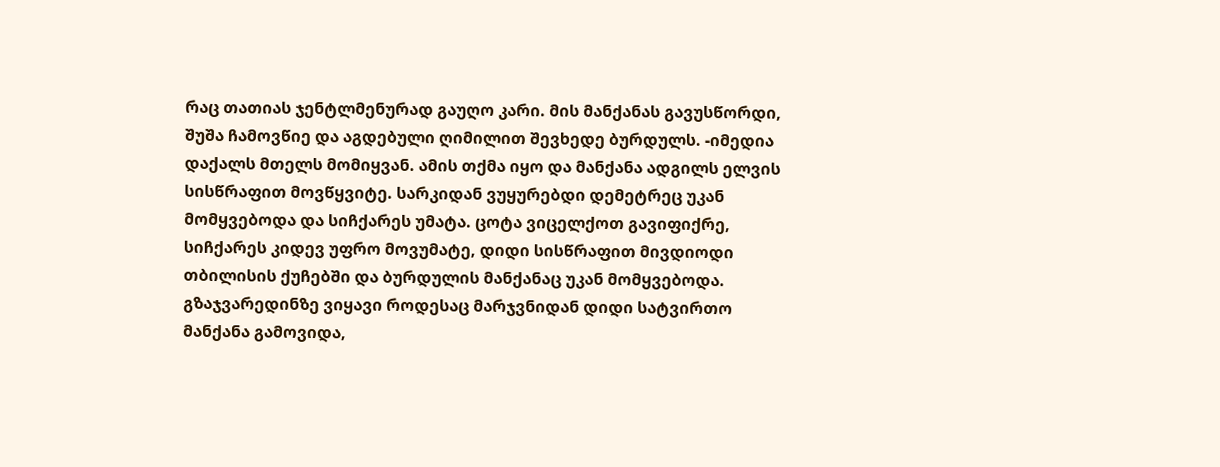რაც თათიას ჯენტლმენურად გაუღო კარი. მის მანქანას გავუსწორდი, შუშა ჩამოვწიე და აგდებული ღიმილით შევხედე ბურდულს. -იმედია დაქალს მთელს მომიყვან. ამის თქმა იყო და მანქანა ადგილს ელვის სისწრაფით მოვწყვიტე. სარკიდან ვუყურებდი დემეტრეც უკან მომყვებოდა და სიჩქარეს უმატა. ცოტა ვიცელქოთ გავიფიქრე, სიჩქარეს კიდევ უფრო მოვუმატე, დიდი სისწრაფით მივდიოდი თბილისის ქუჩებში და ბურდულის მანქანაც უკან მომყვებოდა. გზაჯვარედინზე ვიყავი როდესაც მარჯვნიდან დიდი სატვირთო მანქანა გამოვიდა,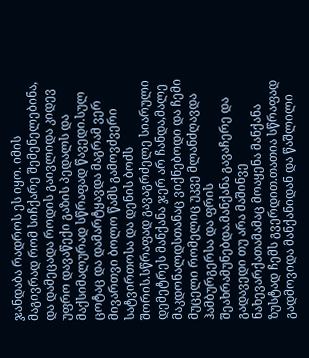ჯანდაბა რადროს ეს იყო. იმის მაგივრად რომ სიჩქარე შემენელებინა, და დამეცადა როდის გაივლიდა კიდევ უფრო დავაწექი გაზის პედალს და მაქსიმალურად სწრაფად წავედი.სულ ცოტაც და დამარტყავდა მაგრამ ვერ მივართვი ბოლო წამს გამოვძვერი სატვირთოსა და დენის ბოძს შორის.სწრაფად გავაგრძელე სიარული დემეტრეს მანქანა ჯერ არ ჩანდა,მალე მაკდონალდსთანაც ვიქნებოდი და ჩემი მუცელი რომელიც უკვე მლანძღავდა ჰამბურგერსა და ფრის შეახრამუნებდა.მანქანა გავაჩერე და გადავედი თუ არა მაშინვე ნახევარქათამამაც მოაყენა მანქანა ზუსტად ჩემს გვერდით.თათია სწრაფად გადმოვიდა მანქანიდან და წაშლილი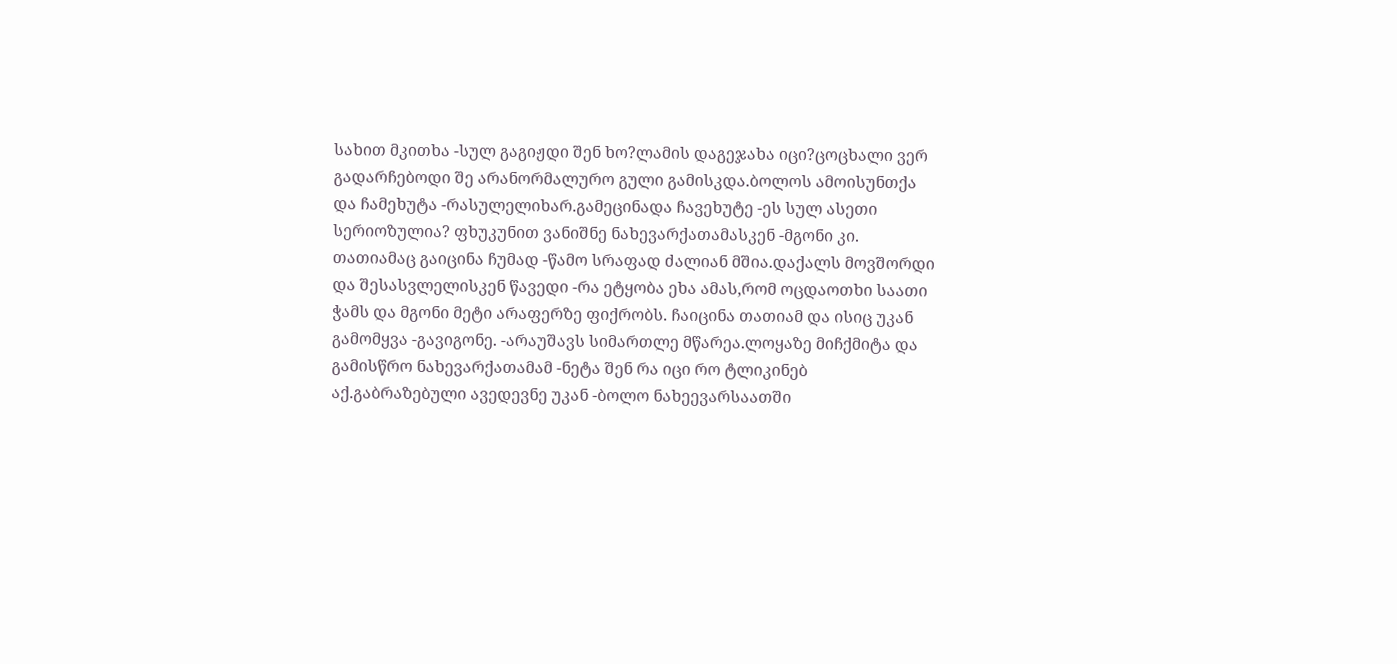სახით მკითხა -სულ გაგიჟდი შენ ხო?ლამის დაგეჯახა იცი?ცოცხალი ვერ გადარჩებოდი შე არანორმალურო გული გამისკდა.ბოლოს ამოისუნთქა და ჩამეხუტა -რასულელიხარ.გამეცინადა ჩავეხუტე -ეს სულ ასეთი სერიოზულია? ფხუკუნით ვანიშნე ნახევარქათამასკენ -მგონი კი. თათიამაც გაიცინა ჩუმად -წამო სრაფად ძალიან მშია.დაქალს მოვშორდი და შესასვლელისკენ წავედი -რა ეტყობა ეხა ამას,რომ ოცდაოთხი საათი ჭამს და მგონი მეტი არაფერზე ფიქრობს. ჩაიცინა თათიამ და ისიც უკან გამომყვა -გავიგონე. -არაუშავს სიმართლე მწარეა.ლოყაზე მიჩქმიტა და გამისწრო ნახევარქათამამ -ნეტა შენ რა იცი რო ტლიკინებ აქ.გაბრაზებული ავედევნე უკან -ბოლო ნახეევარსაათში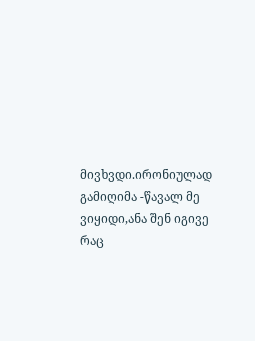მივხვდი.ირონიულად გამიღიმა -წავალ მე ვიყიდი,ანა შენ იგივე რაც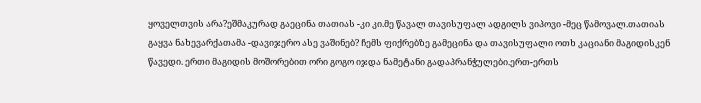ყოველთვის არა?ეშმაკურად გაეცინა თათიას -კი კი.მე წავალ თავისუფალ ადგილს ვიპოვი -მეც წამოვალ.თათიას გაყვა ნახევარქათამა -დავიჯერო ასე ვაშინებ? ჩემს ფიქრებზე გამეცინა და თავისუფალი ოთხ კაციანი მაგიდისკენ წავედი. ერთი მაგიდის მოშორებით ორი გოგო იჯდა ნამეტანი გადაპრანჭულები.ერთ-ერთს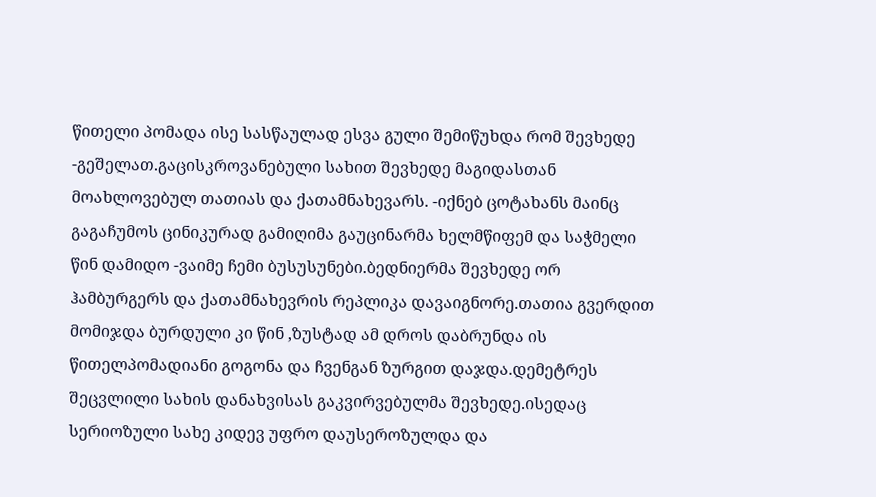წითელი პომადა ისე სასწაულად ესვა გული შემიწუხდა რომ შევხედე -გეშელათ.გაცისკროვანებული სახით შევხედე მაგიდასთან მოახლოვებულ თათიას და ქათამნახევარს. -იქნებ ცოტახანს მაინც გაგაჩუმოს ცინიკურად გამიღიმა გაუცინარმა ხელმწიფემ და საჭმელი წინ დამიდო -ვაიმე ჩემი ბუსუსუნები.ბედნიერმა შევხედე ორ ჰამბურგერს და ქათამნახევრის რეპლიკა დავაიგნორე.თათია გვერდით მომიჯდა ბურდული კი წინ ,ზუსტად ამ დროს დაბრუნდა ის წითელპომადიანი გოგონა და ჩვენგან ზურგით დაჯდა.დემეტრეს შეცვლილი სახის დანახვისას გაკვირვებულმა შევხედე.ისედაც სერიოზული სახე კიდევ უფრო დაუსეროზულდა და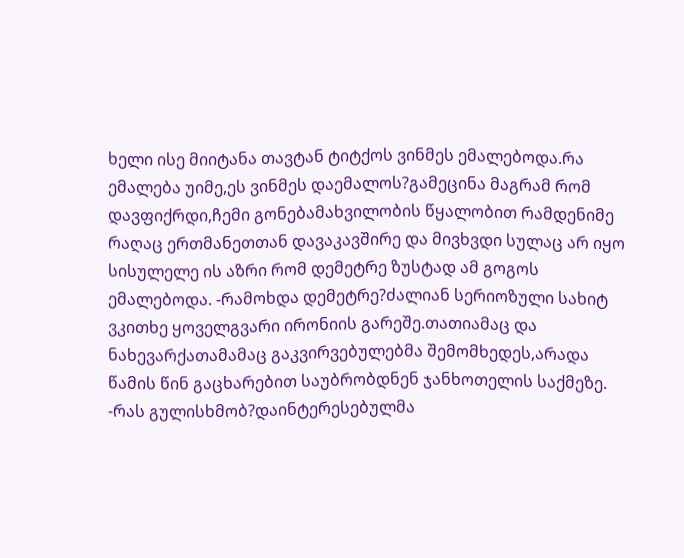ხელი ისე მიიტანა თავტან ტიტქოს ვინმეს ემალებოდა.რა ემალება უიმე,ეს ვინმეს დაემალოს?გამეცინა მაგრამ რომ დავფიქრდი,ჩემი გონებამახვილობის წყალობით რამდენიმე რაღაც ერთმანეთთან დავაკავშირე და მივხვდი სულაც არ იყო სისულელე ის აზრი რომ დემეტრე ზუსტად ამ გოგოს ემალებოდა. -რამოხდა დემეტრე?ძალიან სერიოზული სახიტ ვკითხე ყოველგვარი ირონიის გარეშე.თათიამაც და ნახევარქათამამაც გაკვირვებულებმა შემომხედეს,არადა წამის წინ გაცხარებით საუბრობდნენ ჯანხოთელის საქმეზე. -რას გულისხმობ?დაინტერესებულმა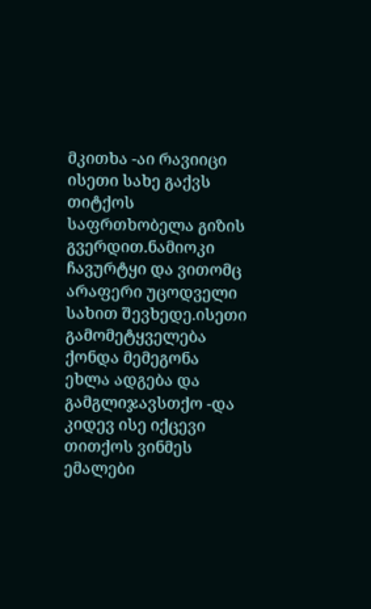მკითხა -აი რავიიცი ისეთი სახე გაქვს თიტქოს საფრთხობელა გიზის გვერდით.ნამიოკი ჩავურტყი და ვითომც არაფერი უცოდველი სახით შევხედე.ისეთი გამომეტყველება ქონდა მემეგონა ეხლა ადგება და გამგლიჯავსთქო -და კიდევ ისე იქცევი თითქოს ვინმეს ემალები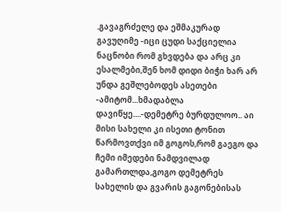.გავაგრძელე და ეშმაკურად გავუღიმე -იცი ცუდი საქციელია ნაცნობი რომ გხვდება და არც კი ესალმები,შენ ხომ დიდი ბიჭი ხარ არ უნდა გეშლებოდეს ასეთები -ამიტომ...ხმადაბლა დავიწყე....-დემეტრე ბურდულოო.. აი მისი სახელი კი ისეთი ტონით წარმოვთქვი იმ გოგოს,რომ გაეგო და ჩემი იმედები ნამდვილად გამართლდა,გოგო დემეტრეს სახელის და გვარის გაგონებისას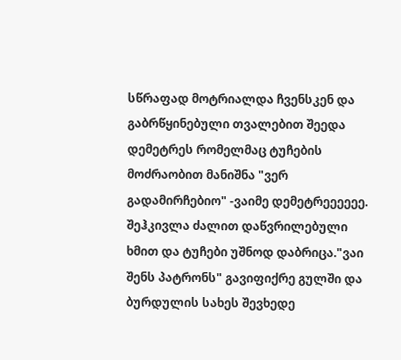სწრაფად მოტრიალდა ჩვენსკენ და გაბრწყინებული თვალებით შეედა დემეტრეს რომელმაც ტუჩების მოძრაობით მანიშნა "ვერ გადამირჩებიო" -ვაიმე დემეტრეეეეეე. შეჰკივლა ძალით დაწვრილებული ხმით და ტუჩები უშნოდ დაბრიცა."ვაი შენს პატრონს" გავიფიქრე გულში და ბურდულის სახეს შევხედე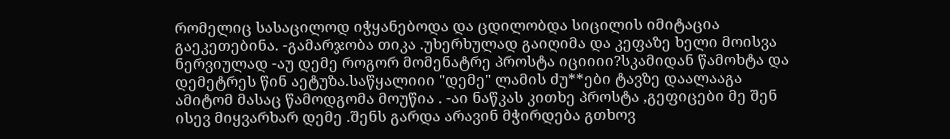რომელიც სასაცილოდ იჭყანებოდა და ცდილობდა სიცილის იმიტაცია გაეკეთებინა. -გამარჯობა თიკა .უხერხულად გაიღიმა და კეფაზე ხელი მოისვა ნერვიულად -აუ დემე როგორ მომენატრე პროსტა იციიიი?სკამიდან წამოხტა და დემეტრეს წინ აეტუზა.საწყალიიი "დემე" ლამის ძუ**ები ტავზე დაალააგა ამიტომ მასაც წამოდგომა მოუწია . -აი ნაწკას კითხე პროსტა ,გეფიცები მე შენ ისევ მიყვარხარ დემე .შენს გარდა არავინ მჭირდება გთხოვ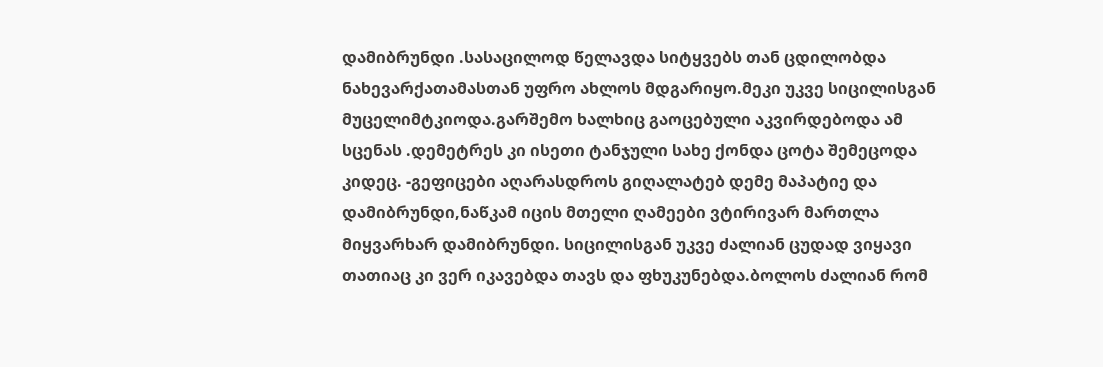დამიბრუნდი .სასაცილოდ წელავდა სიტყვებს თან ცდილობდა ნახევარქათამასთან უფრო ახლოს მდგარიყო.მეკი უკვე სიცილისგან მუცელიმტკიოდა.გარშემო ხალხიც გაოცებული აკვირდებოდა ამ სცენას .დემეტრეს კი ისეთი ტანჯული სახე ქონდა ცოტა შემეცოდა კიდეც. -გეფიცები აღარასდროს გიღალატებ დემე მაპატიე და დამიბრუნდი,ნაწკამ იცის მთელი ღამეები ვტირივარ მართლა მიყვარხარ დამიბრუნდი. სიცილისგან უკვე ძალიან ცუდად ვიყავი თათიაც კი ვერ იკავებდა თავს და ფხუკუნებდა.ბოლოს ძალიან რომ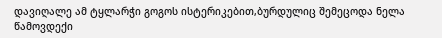დავიღალე ამ ტყლარჭი გოგოს ისტერიკებით,ბურდულიც შემეცოდა ნელა წამოვდექი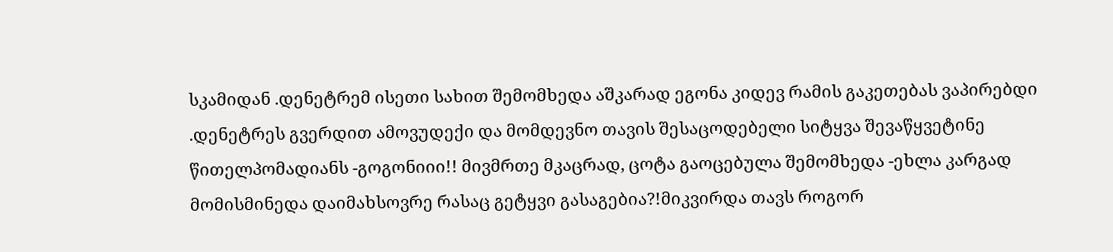სკამიდან .დენეტრემ ისეთი სახით შემომხედა აშკარად ეგონა კიდევ რამის გაკეთებას ვაპირებდი .დენეტრეს გვერდით ამოვუდექი და მომდევნო თავის შესაცოდებელი სიტყვა შევაწყვეტინე წითელპომადიანს -გოგონიიი!! მივმრთე მკაცრად, ცოტა გაოცებულა შემომხედა -ეხლა კარგად მომისმინედა დაიმახსოვრე რასაც გეტყვი გასაგებია?!მიკვირდა თავს როგორ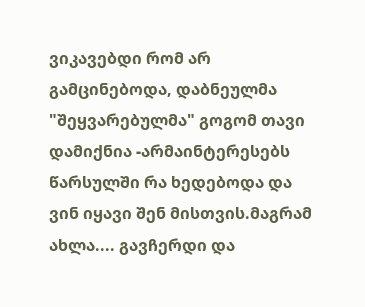ვიკავებდი რომ არ გამცინებოდა, დაბნეულმა "შეყვარებულმა" გოგომ თავი დამიქნია -არმაინტერესებს წარსულში რა ხედებოდა და ვინ იყავი შენ მისთვის.მაგრამ ახლა.... გავჩერდი და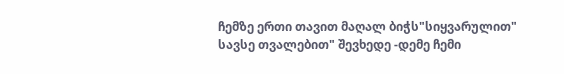ჩემზე ერთი თავით მაღალ ბიჭს"სიყვარულით" სავსე თვალებით" შევხედე -დემე ჩემი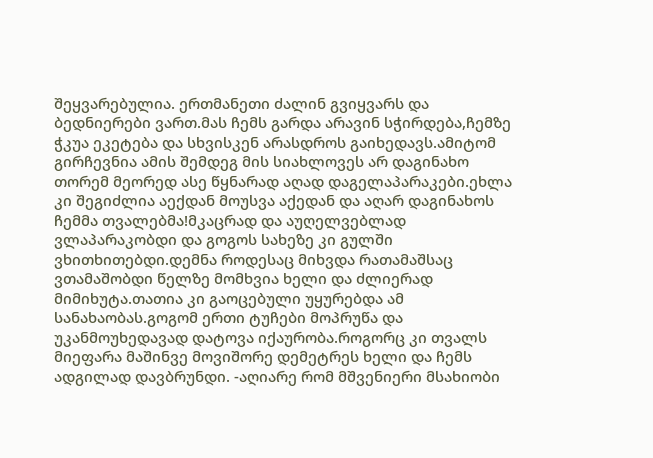შეყვარებულია. ერთმანეთი ძალინ გვიყვარს და ბედნიერები ვართ.მას ჩემს გარდა არავინ სჭირდება,ჩემზე ჭკუა ეკეტება და სხვისკენ არასდროს გაიხედავს.ამიტომ გირჩევნია ამის შემდეგ მის სიახლოვეს არ დაგინახო თორემ მეორედ ასე წყნარად აღად დაგელაპარაკები.ეხლა კი შეგიძლია აექდან მოუსვა აქედან და აღარ დაგინახოს ჩემმა თვალებმა!მკაცრად და აუღელვებლად ვლაპარაკობდი და გოგოს სახეზე კი გულში ვხითხითებდი.დემნა როდესაც მიხვდა რათამაშსაც ვთამაშობდი წელზე მომხვია ხელი და ძლიერად მიმიხუტა.თათია კი გაოცებული უყურებდა ამ სანახაობას.გოგომ ერთი ტუჩები მოპრუწა და უკანმოუხედავად დატოვა იქაურობა.როგორც კი თვალს მიეფარა მაშინვე მოვიშორე დემეტრეს ხელი და ჩემს ადგილად დავბრუნდი. -აღიარე რომ მშვენიერი მსახიობი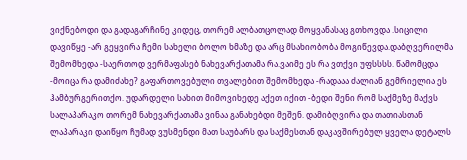ვიქნებოდი და გადაგარჩინე კიდეც, თორემ ალბათცოლად მოყვანასაც გთხოვდა .სიცილი დავიწყე -არ გეყვირა ჩემი სახელი ბოლო ხმაზე და არც მსახიობობა მოგიწევდა.დაბღვერილმა შემომხედა -საერთოდ ვერმაფასებ ნახევარქათამა რა.ვაიმე ეს რა ვთქვი უფსსსს. წამომცდა -მოიცა რა დამიძახე? გაფართოვებული თვალებით შემომხედა -რადააა ძალიან გემრიელია ეს ჰამბურგერითქო. უდარდელი სახით მიმოვიხედე აქეთ იქით -ბედი შენი რომ საქმეზე მაქვს სალაპარაკო თორემ ნახევარქათამა ვინაა განახებდი მეშენ. დამიბღვირა და თათიასთან ლაპარაკი დაიწყო ჩუმად ვუსმენდი მათ საუბარს და საქმესთან დაკავშირებულ ყველა დეტალს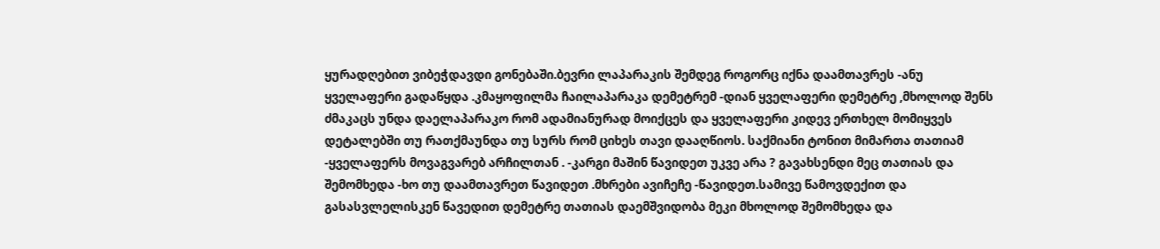ყურადღებით ვიბეჭდავდი გონებაში.ბევრი ლაპარაკის შემდეგ როგორც იქნა დაამთავრეს -ანუ ყველაფერი გადაწყდა .კმაყოფილმა ჩაილაპარაკა დემეტრემ -დიან ყველაფერი დემეტრე ,მხოლოდ შენს ძმაკაცს უნდა დაელაპარაკო რომ ადამიანურად მოიქცეს და ყველაფერი კიდევ ერთხელ მომიყვეს დეტალებში თუ რათქმაუნდა თუ სურს რომ ციხეს თავი დააღწიოს. საქმიანი ტონით მიმართა თათიამ -ყველაფერს მოვაგვარებ არჩილთან . -კარგი მაშინ წავიდეთ უკვე არა ? გავახსენდი მეც თათიას და შემომხედა -ხო თუ დაამთავრეთ წავიდეთ .მხრები ავიჩეჩე -წავიდეთ.სამივე წამოვდექით და გასასვლელისკენ წავედით დემეტრე თათიას დაემშვიდობა მეკი მხოლოდ შემომხედა და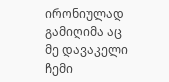ირონიულად გამიღიმა აც მე დავაკელი ჩემი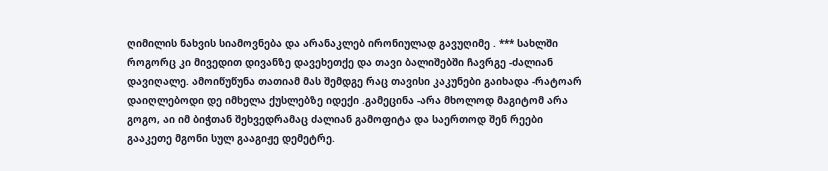ღიმილის ნახვის სიამოვნება და არანაკლებ ირონიულად გავუღიმე . *** სახლში როგორც კი მივედით დივანზე დავეხეთქე და თავი ბალიშებში ჩავრგე -ძალიან დავიღალე. ამოიწუწუნა თათიამ მას შემდგე რაც თავისი კაკუნები გაიხადა -რატოარ დაიღლებოდი დე იმხელა ქუსლებზე იდექი .გამეცინა -არა მხოლოდ მაგიტომ არა გოგო, აი იმ ბიჭთან შეხვედრამაც ძალიან გამოფიტა და საერთოდ შენ რეები გააკეთე მგონი სულ გააგიჟე დემეტრე.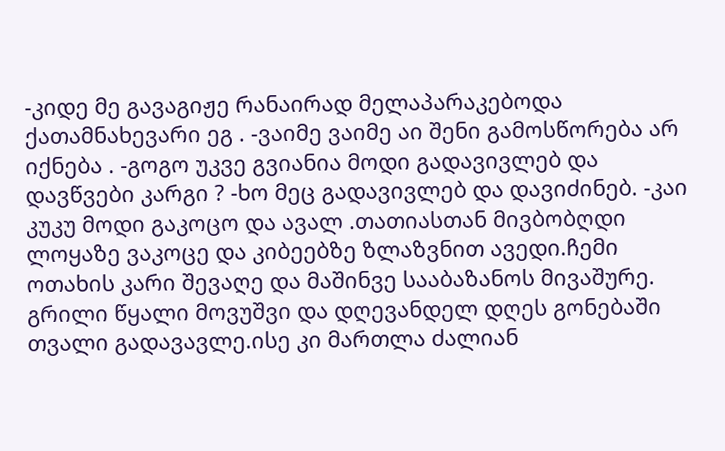-კიდე მე გავაგიჟე რანაირად მელაპარაკებოდა ქათამნახევარი ეგ . -ვაიმე ვაიმე აი შენი გამოსწორება არ იქნება . -გოგო უკვე გვიანია მოდი გადავივლებ და დავწვები კარგი ? -ხო მეც გადავივლებ და დავიძინებ. -კაი კუკუ მოდი გაკოცო და ავალ .თათიასთან მივბობღდი ლოყაზე ვაკოცე და კიბეებზე ზლაზვნით ავედი.ჩემი ოთახის კარი შევაღე და მაშინვე სააბაზანოს მივაშურე. გრილი წყალი მოვუშვი და დღევანდელ დღეს გონებაში თვალი გადავავლე.ისე კი მართლა ძალიან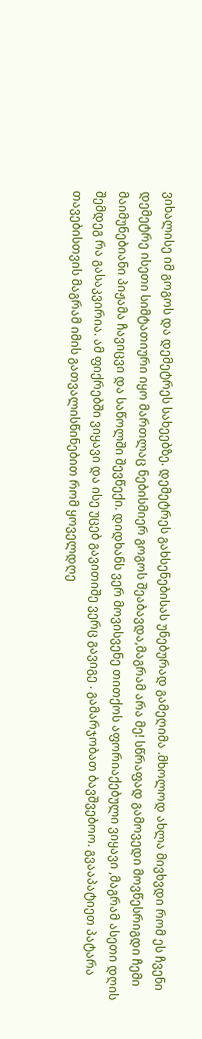ვიხალისე იმ გოგოს და დემეტრეს სახეებზე. დემეტრეს გახსენებისას უნებურად გამეღიმა .მხოლოდ ახლა მივხვდი რომ ეს ჩვენი დემეტრე ისეთი სიმტათიური იყო მართლაც ნებისმიერ გოგოს შეაბავდა,მაგრამ არა მე! სწრაფად გამოვედი მოვწესრიგდი ჩემი მაიმუნებიანი პიჟამა ჩავიცვი და საწოლში შევწექი. დიდხანს ვერ მოვისვენე თითქოს აფორიაქებული ვიყავი ,მაგრამ ასეთი დღის შემდეგ რა გასაკვირია. ამ ფიქრებში ვიყავი და ისე უცებ გავითიშე ვერც გავიგე . გამარჯობათ ბავშვებოო. გვააპატიეთ პატარა თავებისთვის მაგრამ იმის გათვალისწინებით რომ ყოველდღე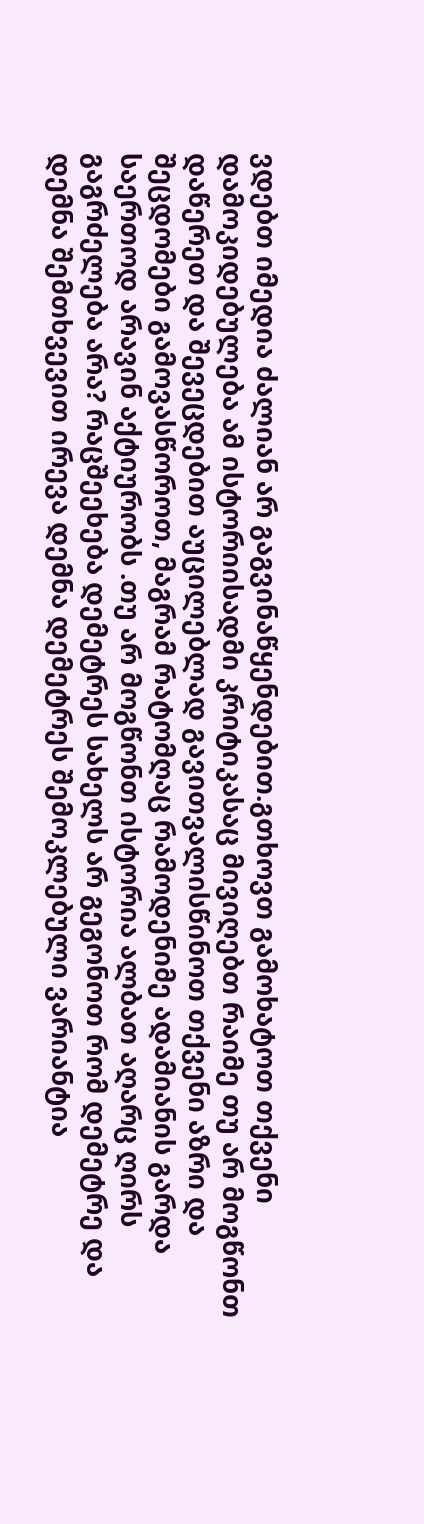ვდებთ იმედია ძალიან არ გაგვინაწყენდებით.გთხოვთ გამოხატოთ თქვენი დამოკიდებულება ამ ისტორიისადმი კრიტიკასაც მივიღებთ რაიმე თუ არ მოგწონთ დაწერეთ და შევეცდებით აუცილებლად გავითვალისწინოთ თქვენი აზრი და შეცდომები გამოვასწოროთ, მაგრამ რატომღაც რამოდენიმე ადამიანის გარდა საერთოდ არავინ აქტიურობს .თუ არ მოგწონთ ისტორია ალბათ აღარც ღირს გაგრძელება არა? რაცშეეხება დემეტრეს სახელს არ გეგონოთ რომ დემეტრე და დემნა შემთხვევით ირევა დემნა დემეტრეს შემოკლებული ვარიანტია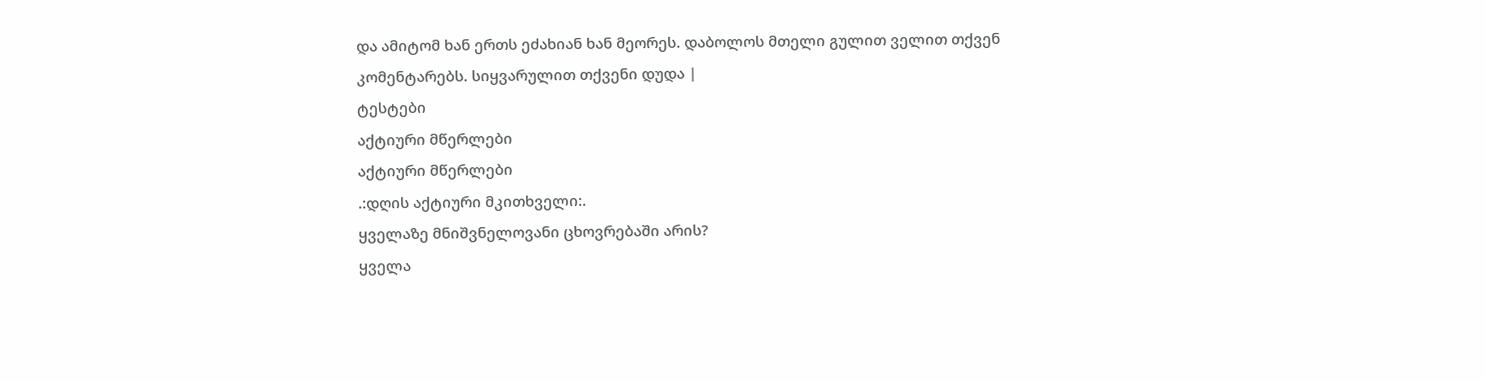და ამიტომ ხან ერთს ეძახიან ხან მეორეს. დაბოლოს მთელი გულით ველით თქვენ კომენტარებს. სიყვარულით თქვენი დუდა |
ტესტები
აქტიური მწერლები
აქტიური მწერლები
.:დღის აქტიური მკითხველი:.
ყველაზე მნიშვნელოვანი ცხოვრებაში არის?
ყველა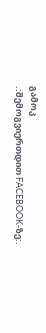გამოკ
.:შემოგვიერთდით FACEBOOK-ზე:.